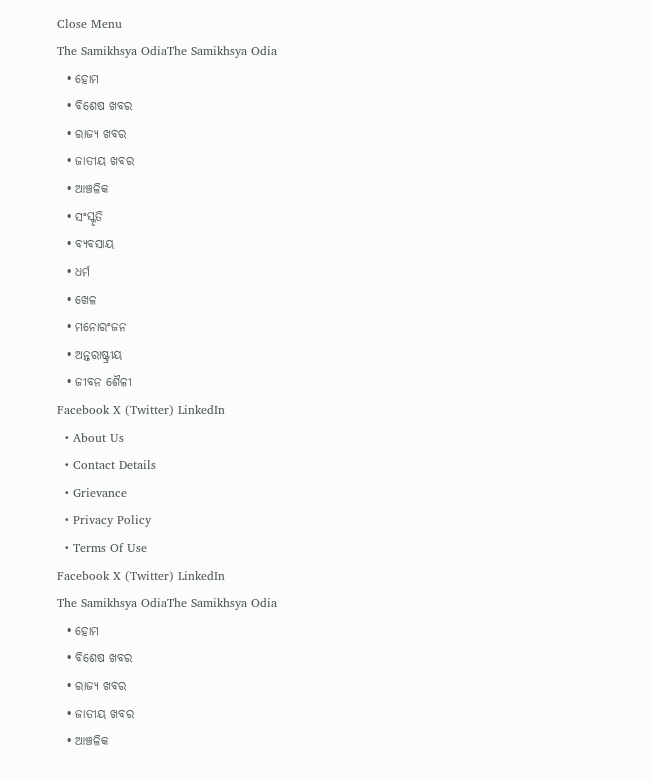Close Menu
The Samikhsya OdiaThe Samikhsya Odia
  • ହୋମ
  • ବିଶେଷ ଖବର
  • ରାଜ୍ୟ ଖବର
  • ଜାତୀୟ ଖବର
  • ଆଞ୍ଚଳିକ
  • ସଂସ୍କୃତି
  • ବ୍ୟବସାୟ
  • ଧର୍ମ
  • ଖେଳ
  • ମନୋରଂଜନ
  • ଅନ୍ତରାଷ୍ଟ୍ରୀୟ
  • ଜୀବନ ଶୈଳୀ
Facebook X (Twitter) LinkedIn
  • About Us
  • Contact Details
  • Grievance
  • Privacy Policy
  • Terms Of Use
Facebook X (Twitter) LinkedIn
The Samikhsya OdiaThe Samikhsya Odia
  • ହୋମ
  • ବିଶେଷ ଖବର
  • ରାଜ୍ୟ ଖବର
  • ଜାତୀୟ ଖବର
  • ଆଞ୍ଚଳିକ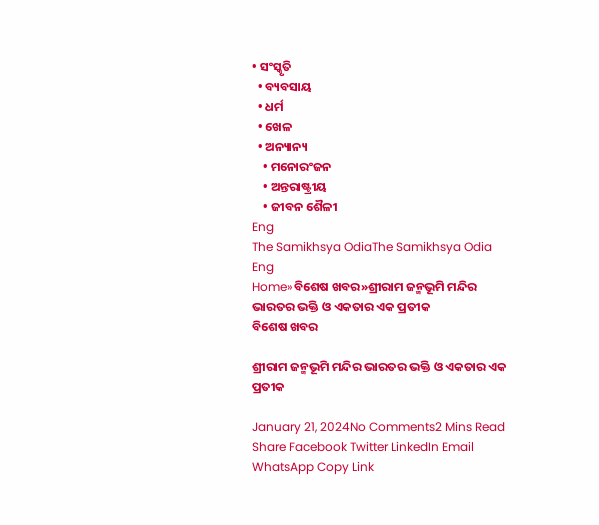• ସଂସ୍କୃତି
  • ବ୍ୟବସାୟ
  • ଧର୍ମ
  • ଖେଳ
  • ଅନ୍ୟାନ୍ୟ
    • ମନୋରଂଜନ
    • ଅନ୍ତରାଷ୍ଟ୍ରୀୟ
    • ଜୀବନ ଶୈଳୀ
Eng
The Samikhsya OdiaThe Samikhsya Odia
Eng
Home»ବିଶେଷ ଖବର»ଶ୍ରୀରାମ ଜନ୍ମଭୂମି ମନ୍ଦିର ଭାରତର ଭକ୍ତି ଓ ଏକତାର ଏକ ପ୍ରତୀକ
ବିଶେଷ ଖବର

ଶ୍ରୀରାମ ଜନ୍ମଭୂମି ମନ୍ଦିର ଭାରତର ଭକ୍ତି ଓ ଏକତାର ଏକ ପ୍ରତୀକ

January 21, 2024No Comments2 Mins Read
Share Facebook Twitter LinkedIn Email WhatsApp Copy Link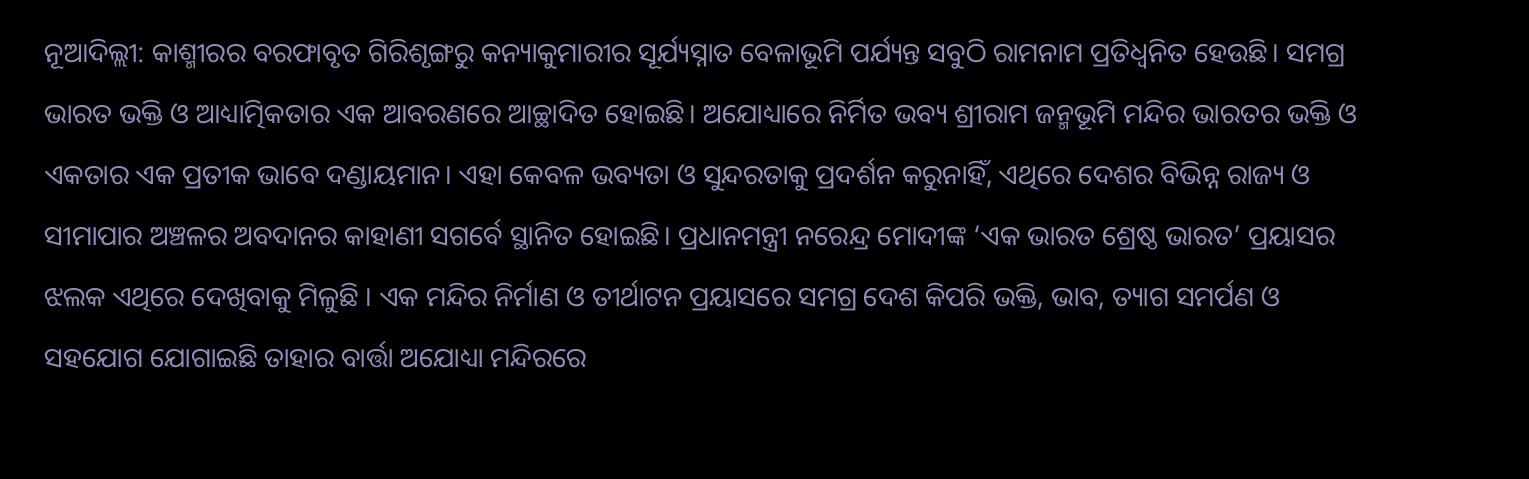ନୂଆଦିଲ୍ଲୀ: କାଶ୍ମୀରର ବରଫାବୃତ ଗିରିଶୃଙ୍ଗରୁ କନ୍ୟାକୁମାରୀର ସୂର୍ଯ୍ୟସ୍ନାତ ବେଳାଭୂମି ପର୍ଯ୍ୟନ୍ତ ସବୁଠି ରାମନାମ ପ୍ରତିଧ୍ୱନିତ ହେଉଛି। ସମଗ୍ର ଭାରତ ଭକ୍ତି ଓ ଆଧ୍ୟାତ୍ମିକତାର ଏକ ଆବରଣରେ ଆଚ୍ଛାଦିତ ହୋଇଛି। ଅଯୋଧ୍ୟାରେ ନିର୍ମିତ ଭବ୍ୟ ଶ୍ରୀରାମ ଜନ୍ମଭୂମି ମନ୍ଦିର ଭାରତର ଭକ୍ତି ଓ ଏକତାର ଏକ ପ୍ରତୀକ ଭାବେ ଦଣ୍ଡାୟମାନ। ଏହା କେବଳ ଭବ୍ୟତା ଓ ସୁନ୍ଦରତାକୁ ପ୍ରଦର୍ଶନ କରୁନାହିଁ, ଏଥିରେ ଦେଶର ବିଭିନ୍ନ ରାଜ୍ୟ ଓ ସୀମାପାର ଅଞ୍ଚଳର ଅବଦାନର କାହାଣୀ ସଗର୍ବେ ସ୍ଥାନିତ ହୋଇଛି। ପ୍ରଧାନମନ୍ତ୍ରୀ ନରେନ୍ଦ୍ର ମୋଦୀଙ୍କ ‘ଏକ ଭାରତ ଶ୍ରେଷ୍ଠ ଭାରତ’ ପ୍ରୟାସର ଝଲକ ଏଥିରେ ଦେଖିବାକୁ ମିଳୁଛି । ଏକ ମନ୍ଦିର ନିର୍ମାଣ ଓ ତୀର୍ଥାଟନ ପ୍ରୟାସରେ ସମଗ୍ର ଦେଶ କିପରି ଭକ୍ତି, ଭାବ, ତ୍ୟାଗ ସମର୍ପଣ ଓ ସହଯୋଗ ଯୋଗାଇଛି ତାହାର ବାର୍ତ୍ତା ଅଯୋଧ୍ୟା ମନ୍ଦିରରେ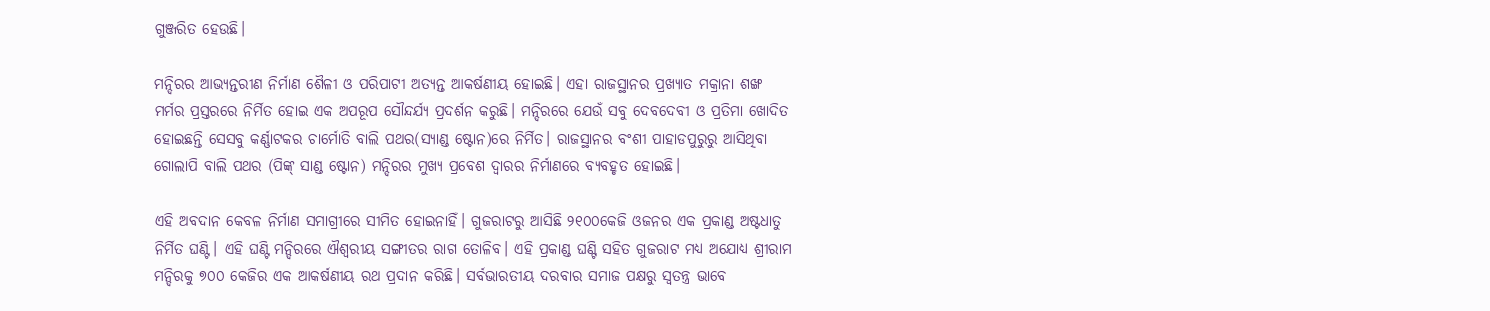ଗୁଞ୍ଜରିତ ହେଉଛି।

ମନ୍ଦିରର ଆଭ୍ୟନ୍ତରୀଣ ନିର୍ମାଣ ଶୈଳୀ ଓ ପରିପାଟୀ ଅତ୍ୟନ୍ତ ଆକର୍ଷଣୀୟ ହୋଇଛି। ଏହା ରାଜସ୍ଥାନର ପ୍ରଖ୍ୟାତ ମକ୍ରାନା ଶଙ୍ଖ ମର୍ମର ପ୍ରସ୍ତରରେ ନିର୍ମିତ ହୋଇ ଏକ ଅପରୂପ ସୌନ୍ଦର୍ଯ୍ୟ ପ୍ରଦର୍ଶନ କରୁଛି। ମନ୍ଦିରରେ ଯେଉଁ ସବୁ ଦେବଦେବୀ ଓ ପ୍ରତିମା ଖୋଦିତ ହୋଇଛନ୍ତି ସେସବୁ କର୍ଣ୍ଣାଟକର ଚାର୍ମୋତି ବାଲି ପଥର(ସ୍ୟାଣ୍ଡ ଷ୍ଟୋନ)ରେ ନିର୍ମିତ। ରାଜସ୍ଥାନର ବଂଶୀ ପାହାଡପୁରୁରୁ ଆସିଥିବା ଗୋଲାପି ବାଲି ପଥର (ପିଙ୍କ୍ ସାଣ୍ଡ ଷ୍ଟୋନ) ମନ୍ଦିରର ମୁଖ୍ୟ ପ୍ରବେଶ ଦ୍ୱାରର ନିର୍ମାଣରେ ବ୍ୟବହୃତ ହୋଇଛି।

ଏହି ଅବଦାନ କେବଳ ନିର୍ମାଣ ସମାଗ୍ରୀରେ ସୀମିତ ହୋଇନାହିଁ। ଗୁଜରାଟରୁ ଆସିଛି ୨୧୦୦କେଜି ଓଜନର ଏକ ପ୍ରକାଣ୍ଡ ଅଷ୍ଟଧାତୁ ନିର୍ମିତ ଘଣ୍ଟି। ଏହି ଘଣ୍ଟି ମନ୍ଦିରରେ ଐଶ୍ୱରୀୟ ସଙ୍ଗୀତର ରାଗ ତୋଳିବ। ଏହି ପ୍ରକାଣ୍ଡ ଘଣ୍ଟି ସହିତ ଗୁଜରାଟ ମଧ୍ୟ ଅଯୋଧ୍ୟ ଶ୍ରୀରାମ ମନ୍ଦିରକୁ ୭୦୦ କେଜିର ଏକ ଆକର୍ଷଣୀୟ ରଥ ପ୍ରଦାନ କରିଛି। ସର୍ବଭାରତୀୟ ଦରବାର ସମାଜ ପକ୍ଷରୁ ସ୍ୱତନ୍ତ୍ର ଭାବେ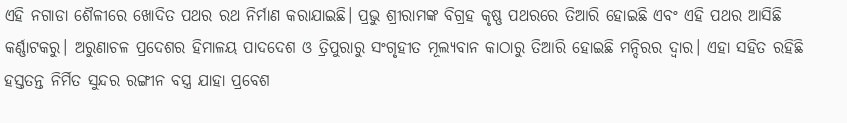ଏହି ନଗାଡା ଶୈଳୀରେ ଖୋଦିତ ପଥର ରଥ ନିର୍ମାଣ କରାଯାଇଛି। ପ୍ରଭୁ ଶ୍ରୀରାମଙ୍କ ବିଗ୍ରହ କୃଷ୍ଣ ପଥରରେ ତିଆରି ହୋଇଛି ଏବଂ ଏହି ପଥର ଆସିଛି କର୍ଣ୍ଣାଟକରୁ। ଅରୁଣାଚଳ ପ୍ରଦେଶର ହିମାଳୟ ପାଦଦେଶ ଓ ତ୍ରିପୁରାରୁ ସଂଗୃହୀତ ମୂଲ୍ୟବାନ କାଠାରୁ ତିଆରି ହୋଇଛି ମନ୍ଦିରର ଦ୍ୱାର। ଏହା ସହିତ ରହିଛି ହସ୍ତତନ୍ତ ନିର୍ମିତ ସୁନ୍ଦର ରଙ୍ଗୀନ ବସ୍ତ୍ର ଯାହା ପ୍ରବେଶ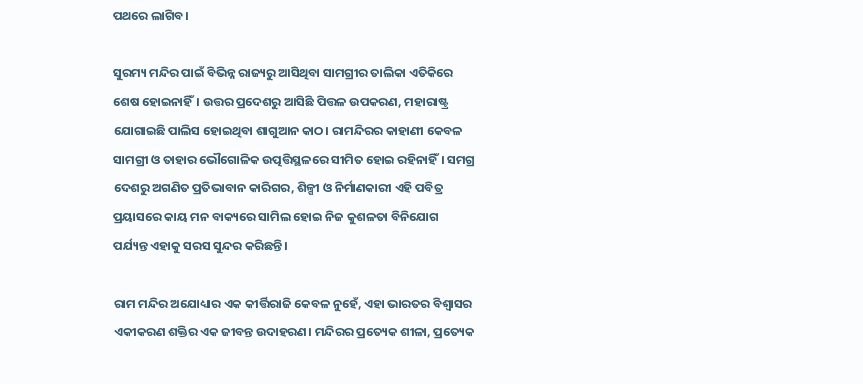ପଥରେ ଲାଗିବ।

ସୁରମ୍ୟ ମନ୍ଦିର ପାଇଁ ବିଭିନ୍ନ ରାଜ୍ୟରୁ ଆସିଥିବା ସାମଗ୍ରୀର ତାଲିକା ଏତିକିରେ ଶେଷ ହୋଇନାହିଁ। ଉତ୍ତର ପ୍ରଦେଶରୁ ଆସିଛି ପିତ୍ତଳ ଉପକରଣ, ମହାରାଷ୍ଟ୍ର ଯୋଗାଇଛି ପାଲିସ ହୋଇଥିବା ଶାଗୁଆନ କାଠ। ରାମନ୍ଦିରର କାହାଣୀ କେବଳ ସାମଗ୍ରୀ ଓ ତାହାର ଭୌଗୋଳିକ ଉତ୍ପତ୍ତିସ୍ଥଳରେ ସୀମିତ ହୋଇ ରହିନାହିଁ। ସମଗ୍ର ଦେଶରୁ ଅଗଣିତ ପ୍ରତିଭାବାନ କାରିଗର, ଶିଳ୍ପୀ ଓ ନିର୍ମାଣକାରୀ ଏହି ପବିତ୍ର ପ୍ରୟାସରେ କାୟ ମନ ବାକ୍ୟରେ ସାମିଲ ହୋଇ ନିଜ କୁଶଳତା ବିନିଯୋଗ ପର୍ଯ୍ୟନ୍ତ ଏହାକୁ ସରସ ସୁନ୍ଦର କରିଛନ୍ତି।

ରାମ ମନ୍ଦିର ଅଯୋଧ୍ୟାର ଏକ କୀର୍ତ୍ତିରାଜି କେବଳ ନୁହେଁ, ଏହା ଭାରତର ବିଶ୍ୱାସର ଏକୀକରଣ ଶକ୍ତିର ଏକ ଜୀବନ୍ତ ଉଦାହରଣ। ମନ୍ଦିରର ପ୍ରତ୍ୟେକ ଶୀଳା, ପ୍ରତ୍ୟେକ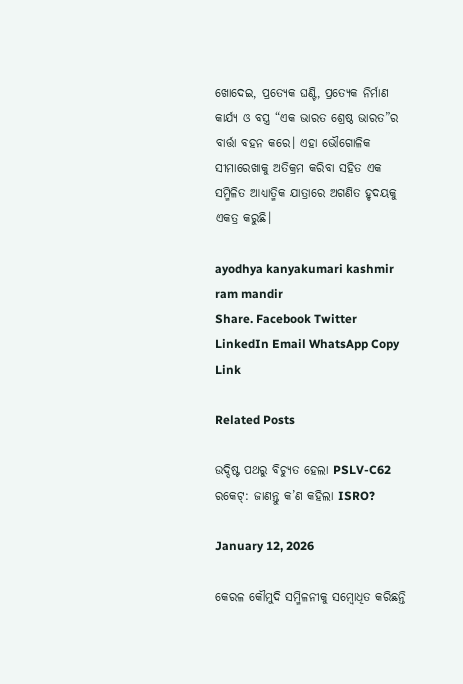ଖୋଦେଇ, ପ୍ରତ୍ୟେକ ଘଣ୍ଟି, ପ୍ରତ୍ୟେକ ନିର୍ମାଣ କାର୍ଯ୍ୟ ଓ ବସ୍ତ୍ର “ଏକ ଭାରତ ଶ୍ରେଷ୍ଠ ଭାରତ”ର ବାର୍ତ୍ତା ବହନ କରେ। ଏହା ଭୌଗୋଳିକ ସୀମାରେଖାକୁ ଅତିକ୍ରମ କରିବା ସହିତ ଏକ ସମ୍ମିଳିତ ଆଧ୍ୟାତ୍ମିକ ଯାତ୍ରାରେ ଅଗଣିତ ହୃଦୟକୁ ଏକତ୍ର କରୁଛି।

ayodhya kanyakumari kashmir ram mandir
Share. Facebook Twitter LinkedIn Email WhatsApp Copy Link

Related Posts

ଉଦ୍ଦିଷ୍ଟ ପଥରୁ ବିଚ୍ୟୁତ ହେଲା PSLV-C62 ରକେଟ୍: ଜାଣନ୍ତୁ କ’ଣ କହିଲା ISRO?

January 12, 2026

କେରଳ କୌମୁଦି ସମ୍ମିଳନୀକୁ ସମ୍ବୋଧିତ କରିଛନ୍ତି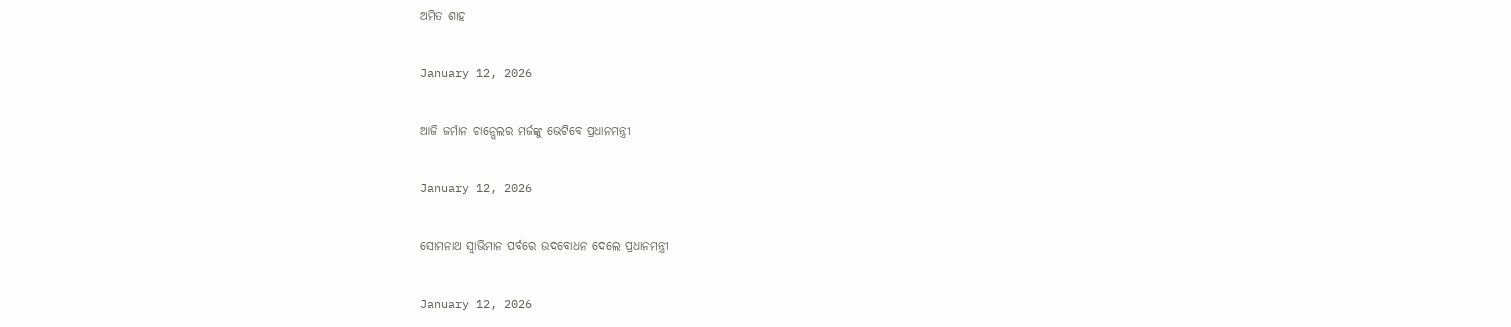ଅମିତ ଶାହ

January 12, 2026

ଆଜି ଜର୍ମାନ ଚାନ୍ସେଲର ମର୍ଜଙ୍କୁ ଭେଟିବେ ପ୍ରଧାନମନ୍ତ୍ରୀ

January 12, 2026

ସୋମନାଥ ସ୍ବାଭିମାନ ପର୍ବରେ ଉଦବୋଧନ ଦେଲେ ପ୍ରଧାନମନ୍ତ୍ରୀ

January 12, 2026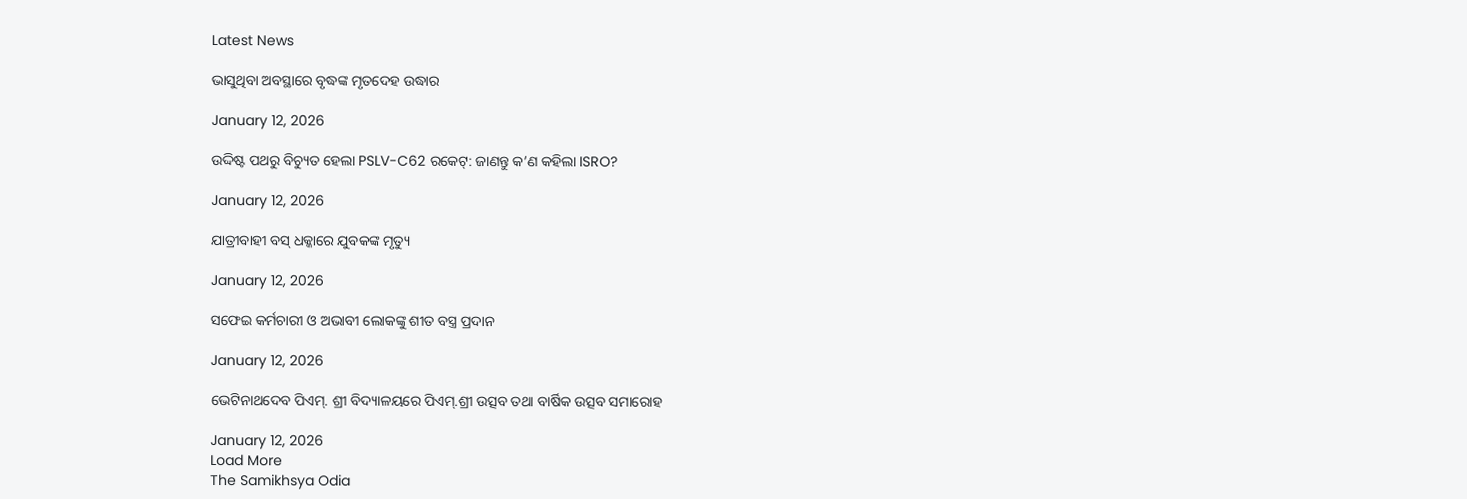Latest News

ଭାସୁଥିବା ଅବସ୍ଥାରେ ବୃଦ୍ଧଙ୍କ ମୃତଦେହ ଉଦ୍ଧାର

January 12, 2026

ଉଦ୍ଦିଷ୍ଟ ପଥରୁ ବିଚ୍ୟୁତ ହେଲା PSLV-C62 ରକେଟ୍: ଜାଣନ୍ତୁ କ’ଣ କହିଲା ISRO?

January 12, 2026

ଯାତ୍ରୀବାହୀ ବସ୍ ଧକ୍କାରେ ଯୁବକଙ୍କ ମୃତ୍ୟୁ

January 12, 2026

ସଫେଇ କର୍ମଚାରୀ ଓ ଅଭାବୀ ଲୋକଙ୍କୁ ଶୀତ ବସ୍ତ୍ର ପ୍ରଦାନ

January 12, 2026

ଭେଟିନାଥଦେବ ପିଏମ୍. ଶ୍ରୀ ବିଦ୍ୟାଳୟରେ ପିଏମ୍.ଶ୍ରୀ ଉତ୍ସବ ତଥା ବାର୍ଷିକ ଉତ୍ସବ ସମାରୋହ

January 12, 2026
Load More
The Samikhsya Odia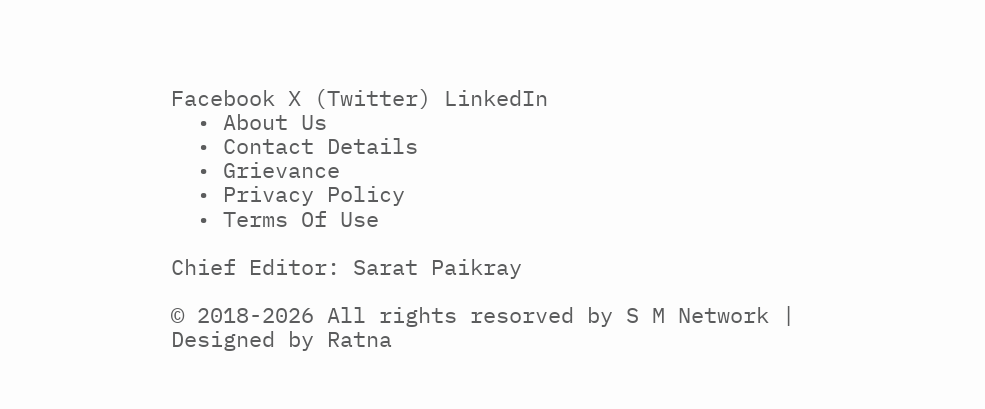Facebook X (Twitter) LinkedIn
  • About Us
  • Contact Details
  • Grievance
  • Privacy Policy
  • Terms Of Use

Chief Editor: Sarat Paikray

© 2018-2026 All rights resorved by S M Network | Designed by Ratna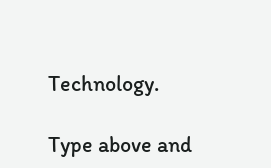Technology.

Type above and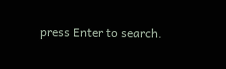press Enter to search.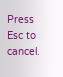Press Esc to cancel.